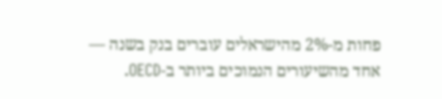פחות מ-2% מהישראלים עוברים בנק בשנה — אחד מהשיעורים הנמוכים ביותר ב-OECD.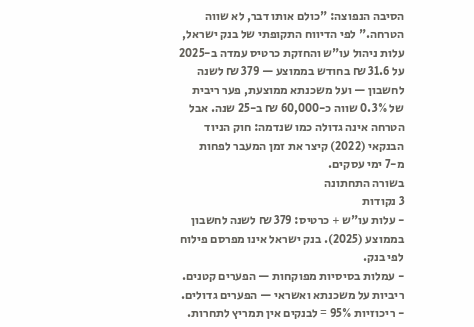הסיבה הנפוצה: "כולם אותו דבר, לא שווה הטרחה." לפי הדיווח התקופתי של בנק ישראל, עלות ניהול עו"ש והחזקת כרטיס עמדה ב-2025 על 31.6 ₪ בחודש בממוצע — 379 ₪ לשנה לחשבון — ועל משכנתא ממוצעת, פער ריבית של 0.3% שווה כ-60,000 ₪ ב-25 שנה. אבל הטרחה אינה גדולה כמו שנדמה: חוק הניוד הבנקאי (2022) קיצר את זמן המעבר לפחות מ-7 ימי עסקים.
בשורה התחתונה
3 נקודות
- עלות עו"ש + כרטיס: 379 ₪ לשנה לחשבון בממוצע (2025). בנק ישראל אינו מפרסם פילוח לפי בנק.
- עמלות בסיסיות מפוקחות — הפערים קטנים. ריביות על משכנתא ואשראי — הפערים גדולים.
- ריכוזיות 95% = לבנקים אין תמריץ לתחרות.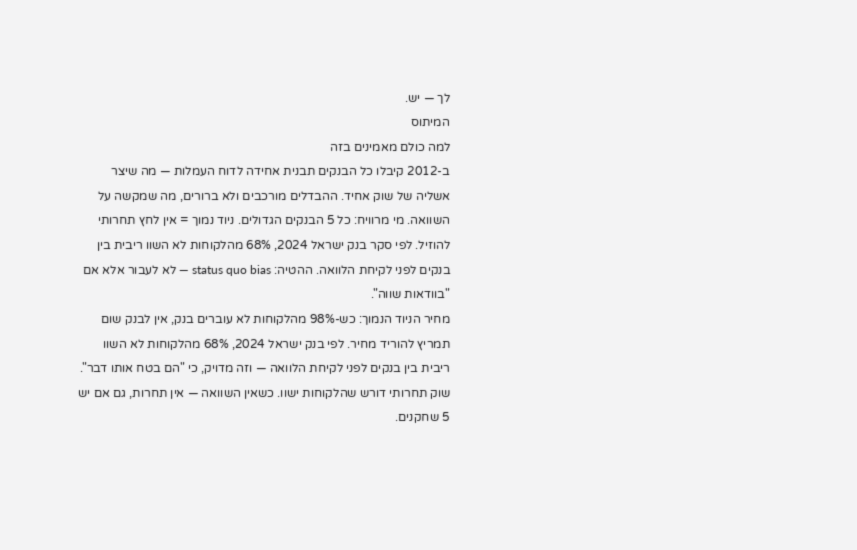לך — יש.
המיתוס
למה כולם מאמינים בזה
ב-2012 קיבלו כל הבנקים תבנית אחידה לדוח העמלות — מה שיצר אשליה של שוק אחיד. ההבדלים מורכבים ולא ברורים, מה שמקשה על השוואה. מי מרוויח: כל 5 הבנקים הגדולים. ניוד נמוך = אין לחץ תחרותי להוזיל. לפי סקר בנק ישראל 2024, 68% מהלקוחות לא השוו ריבית בין בנקים לפני לקיחת הלוואה. ההטיה: status quo bias — לא לעבור אלא אם "בוודאות שווה".
מחיר הניוד הנמוך: כש-98% מהלקוחות לא עוברים בנק, אין לבנק שום תמריץ להוריד מחיר. לפי בנק ישראל 2024, 68% מהלקוחות לא השוו ריבית בין בנקים לפני לקיחת הלוואה — וזה מדויק, כי "הם בטח אותו דבר". שוק תחרותי דורש שהלקוחות ישוו. כשאין השוואה — אין תחרות, גם אם יש 5 שחקנים.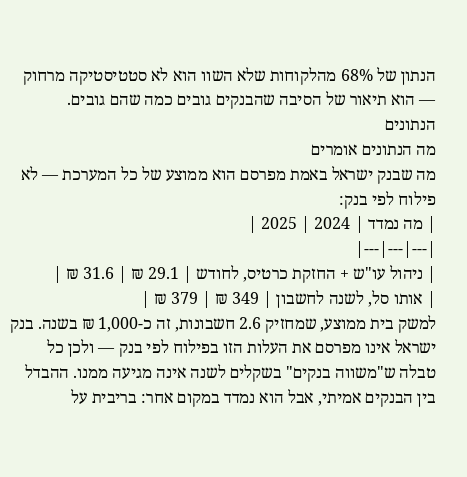הנתון של 68% מהלקוחות שלא השוו הוא לא סטטיסטיקה מרחוק — הוא תיאור של הסיבה שהבנקים גובים כמה שהם גובים.
הנתונים
מה הנתונים אומרים
מה שבנק ישראל באמת מפרסם הוא ממוצע של כל המערכת — לא פילוח לפי בנק:
| מה נמדד | 2024 | 2025 |
|---|---|---|
| ניהול עו"ש + החזקת כרטיס, לחודש | 29.1 ₪ | 31.6 ₪ |
| אותו סל, לשנה לחשבון | 349 ₪ | 379 ₪ |
למשק בית ממוצע, שמחזיק 2.6 חשבונות, זה כ-1,000 ₪ בשנה. בנק ישראל אינו מפרסם את העלות הזו בפילוח לפי בנק — ולכן כל טבלה ש"משווה בנקים" בשקלים לשנה אינה מגיעה ממנו. ההבדל בין הבנקים אמיתי, אבל הוא נמדד במקום אחר: בריבית על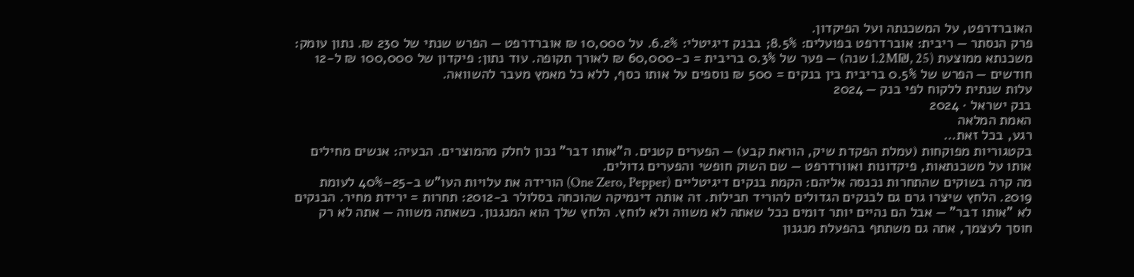האוברדרפט, על המשכנתה ועל הפיקדון.
פרק הנסתר — ריבית: אוברדרפט בפועלים: 8.5%; בבנק דיגיטלי: 6.2%. על 10,000 ₪ אוברדרפט — הפרש שנתי של 230 ₪. נתון עומק: משכנתא ממוצעת (1.2M₪, 25 שנה) — פער של 0.3% בריבית = כ-60,000 ₪ לאורך תקופה. עוד נתון: פיקדון של 100,000 ₪ ל-12 חודשים — הפרש של 0.5% בריבית בין בנקים = 500 ₪ נוספים על אותו כסף, ללא כל מאמץ מעבר להשוואה.
עלות שנתית ללקוח לפי בנק — 2024
בנק ישראל · 2024
האמת המלאה
רגע, בכל זאת…
בקטגוריות מפוקחות (עמלת הפקדת שיק, הוראת קבע) — הפערים קטנים. ה"אותו דבר" נכון לחלק מהמוצרים. הבעיה: אנשים מחילים אותו על משכנתאות, פיקדונות ואוורדרפט — שם השוק חופשי והפערים גדולים.
מה קרה בשוקים שהתחרות נכנסה אליהם: הקמת בנקים דיגיטליים (One Zero, Pepper) הורידה את עלויות העו"ש ב-25–40% לעומת 2019. הלחץ שיצרו גרם גם לבנקים הגדולים להוריד חבילות. זה אותה דינמיקה שהוכחה בסלולר ב-2012: תחרות = ירידת מחיר. הבנקים לא "אותו דבר" — אבל הם נהיים יותר דומים ככל שאתה לא משווה ולא לוחץ. הלחץ שלך הוא המנגנון. כשאתה משווה — אתה לא רק חוסך לעצמך, אתה גם משתתף בהפעלת מנגנון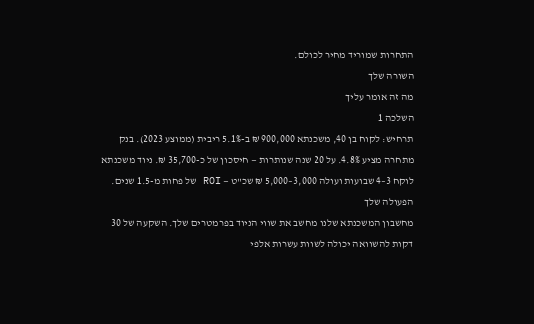התחרות שמוריד מחיר לכולם.
השורה שלך
מה זה אומר עליך
השלכה 1
תרחיש: לקוח בן 40, משכנתא 900,000 ₪ ב-5.1% ריבית (ממוצע 2023). בנק מתחרה מציע 4.8%. על 20 שנה שנותרות — חיסכון של כ-35,700 ₪. ניוד משכנתא לוקח 3–4 שבועות ועולה 3,000–5,000 ₪ שכ"ט — ROI של פחות מ-1.5 שנים.
הפעולה שלך
מחשבון המשכנתא שלנו מחשב את שווי הניוד בפרמטרים שלך. השקעה של 30 דקות להשוואה יכולה לשוות עשרות אלפי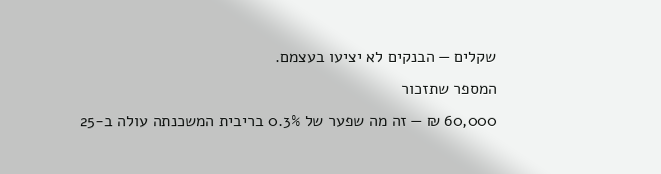שקלים — הבנקים לא יציעו בעצמם.
המספר שתזכור
60,000 ₪ — זה מה שפער של 0.3% בריבית המשכנתה עולה ב-25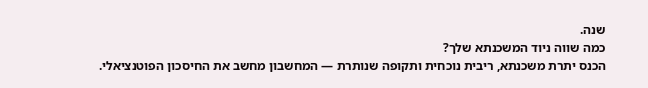שנה.
כמה שווה ניוד המשכנתא שלך?
הכנס יתרת משכנתא, ריבית נוכחית ותקופה שנותרת — המחשבון מחשב את החיסכון הפוטנציאלי.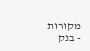מקורות
- בנק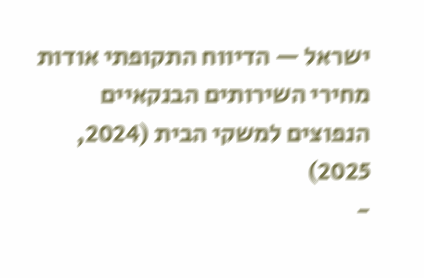ישראל — הדיווח התקופתי אודות מחירי השירותים הבנקאיים הנפוצים למשקי הבית (2024, 2025)
-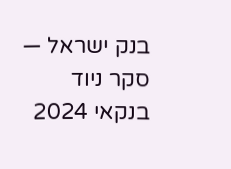בנק ישראל — סקר ניוד בנקאי 2024